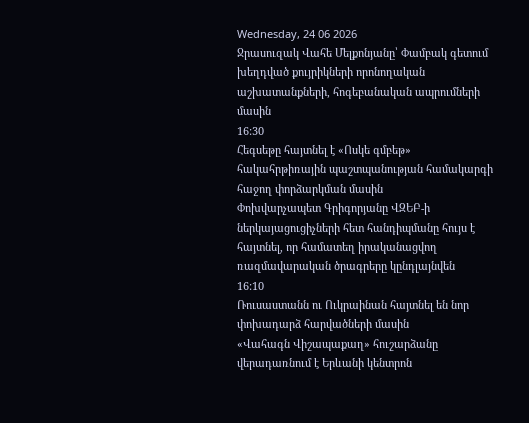Wednesday, 24 06 2026
Ջրասուզակ Վահե Մելքոնյանը՝ Փամբակ գետում խեղդված քույրիկների որոնողական աշխատանքների, հոգեբանական ապրումների մասին
16:30
Հեգսեթը հայտնել է «Ոսկե գմբեթ» հակահրթիռային պաշտպանության համակարգի հաջող փորձարկման մասին
Փոխվարչապետ Գրիգորյանը ՎԶԵԲ-ի ներկայացուցիչների հետ հանդիպմանը հույս է հայտնել, որ համատեղ իրականացվող ռազմավարական ծրագրերը կընդլայնվեն
16:10
Ռուսաստանն ու Ուկրաինան հայտնել են նոր փոխադարձ հարվածների մասին
«Վահագն Վիշապաքաղ» հուշարձանը վերադառնում է Երևանի կենտրոն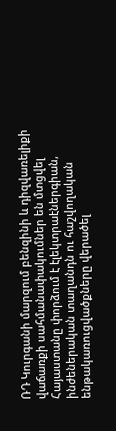ՌԴ Կուրգանի մարզում բենզինի և դիզվառելիքի վաճառքի սահմանափակումներ են մտցվել
Հայաստանը փորձում է էլեկտրաէներգիան, ինժեներական տաղանդն ու հաշվողական ենթակառուցվածքները վերածել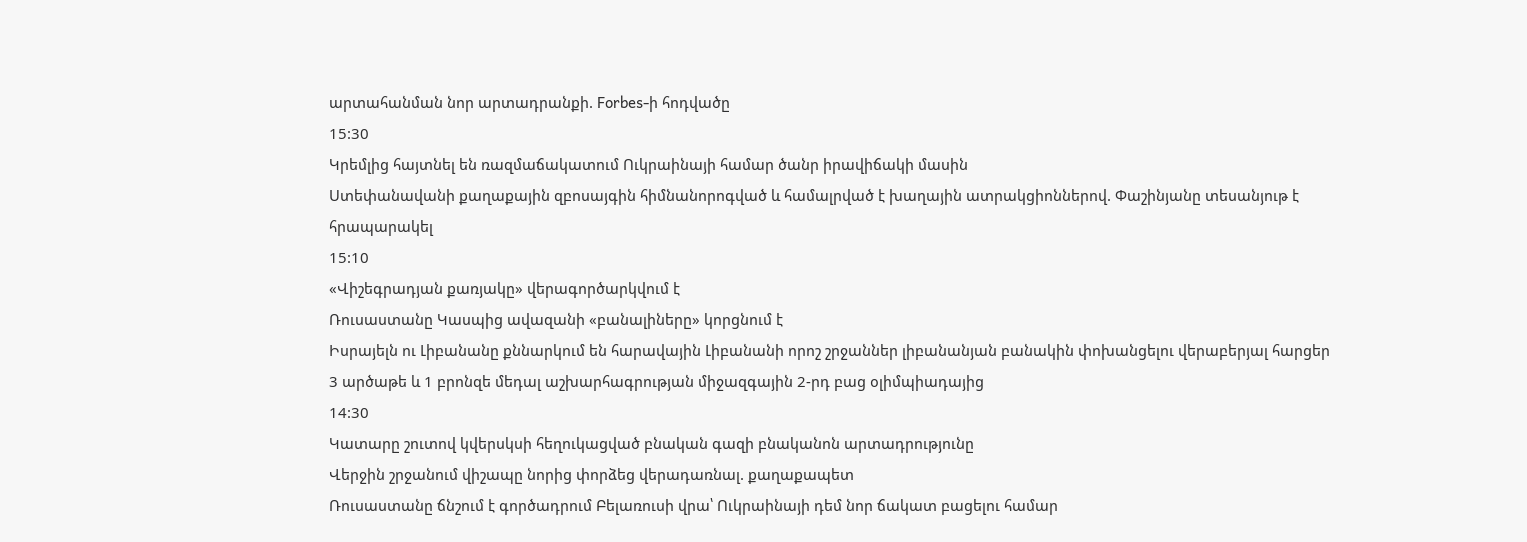արտահանման նոր արտադրանքի. Forbes-ի հոդվածը
15:30
Կրեմլից հայտնել են ռազմաճակատում Ուկրաինայի համար ծանր իրավիճակի մասին
Ստեփանավանի քաղաքային զբոսայգին հիմնանորոգված և համալրված է խաղային ատրակցիոններով. Փաշինյանը տեսանյութ է հրապարակել
15:10
«Վիշեգրադյան քառյակը» վերագործարկվում է
Ռուսաստանը Կասպից ավազանի «բանալիները» կորցնում է
Իսրայելն ու Լիբանանը քննարկում են հարավային Լիբանանի որոշ շրջաններ լիբանանյան բանակին փոխանցելու վերաբերյալ հարցեր
3 արծաթե և 1 բրոնզե մեդալ աշխարհագրության միջազգային 2-րդ բաց օլիմպիադայից
14:30
Կատարը շուտով կվերսկսի հեղուկացված բնական գազի բնականոն արտադրությունը
Վերջին շրջանում վիշապը նորից փորձեց վերադառնալ. քաղաքապետ
Ռուսաստանը ճնշում է գործադրում Բելառուսի վրա՝ Ուկրաինայի դեմ նոր ճակատ բացելու համար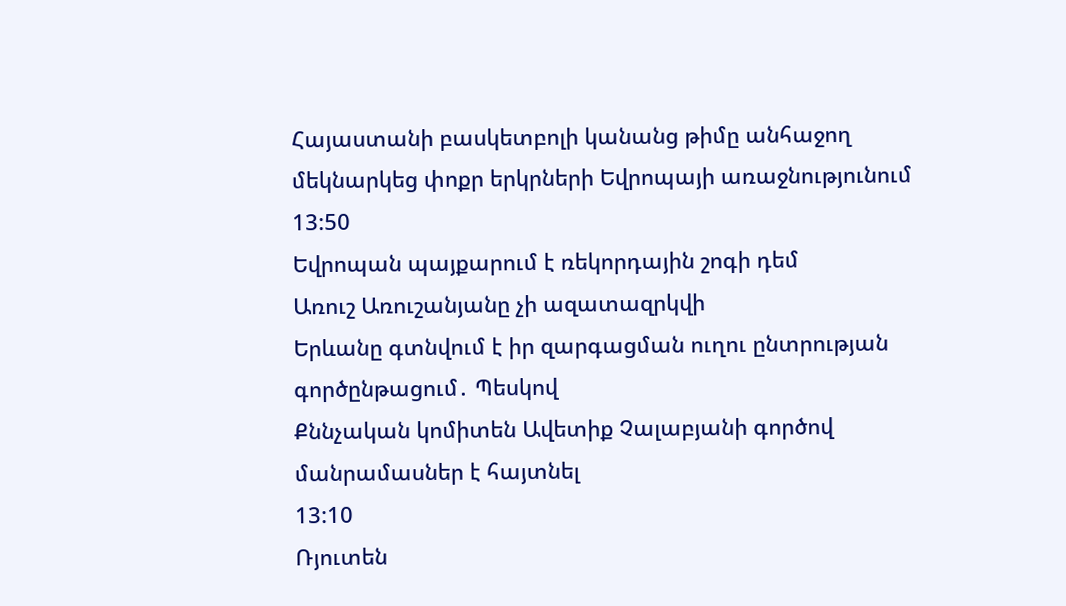Հայաստանի բասկետբոլի կանանց թիմը անհաջող մեկնարկեց փոքր երկրների Եվրոպայի առաջնությունում
13:50
Եվրոպան պայքարում է ռեկորդային շոգի դեմ
Առուշ Առուշանյանը չի ազատազրկվի
Երևանը գտնվում է իր զարգացման ուղու ընտրության գործընթացում․ Պեսկով
Քննչական կոմիտեն Ավետիք Չալաբյանի գործով մանրամասներ է հայտնել
13:10
Ռյուտեն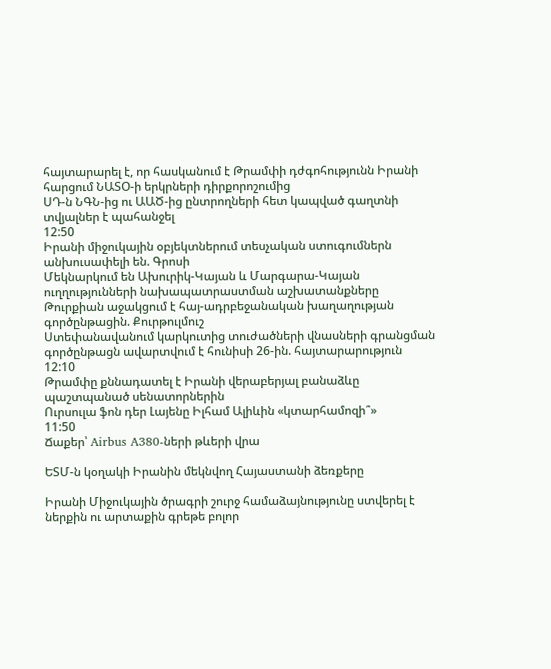հայտարարել է, որ հասկանում է Թրամփի դժգոհությունն Իրանի հարցում ՆԱՏՕ-ի երկրների դիրքորոշումից
ՍԴ-ն ՆԳՆ-ից ու ԱԱԾ-ից ընտրողների հետ կապված գաղտնի տվյալներ է պահանջել
12:50
Իրանի միջուկային օբյեկտներում տեսչական ստուգումներն անխուսափելի են. Գրոսի
Մեկնարկում են Ախուրիկ-Կայան և Մարգարա-Կայան ուղղությունների նախապատրաստման աշխատանքները
Թուրքիան աջակցում է հայ-ադրբեջանական խաղաղության գործընթացին. Քուրթուլմուշ
Ստեփանավանում կարկուտից տուժածների վնասների գրանցման գործընթացն ավարտվում է հունիսի 26-ին. հայտարարություն
12:10
Թրամփը քննադատել է Իրանի վերաբերյալ բանաձևը պաշտպանած սենատորներին
Ուրսուլա ֆոն դեր Լայենը Իլհամ Ալիևին «կտարհամոզի՞»
11:50
Ճաքեր՝ Airbus A380-ների թևերի վրա

ԵՏՄ-ն կօղակի Իրանին մեկնվող Հայաստանի ձեռքերը

Իրանի Միջուկային ծրագրի շուրջ համաձայնությունը ստվերել է ներքին ու արտաքին գրեթե բոլոր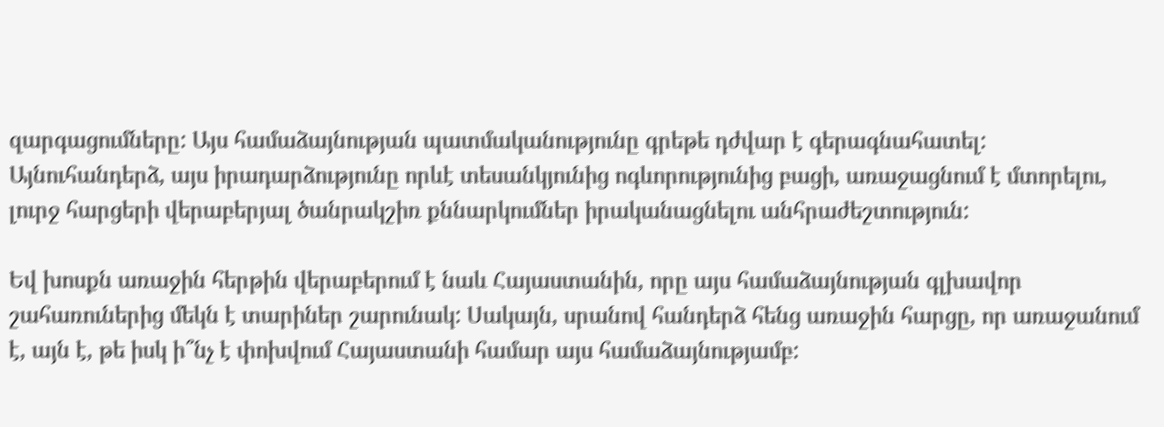զարգացումները: Այս համաձայնության պատմականությունը գրեթե դժվար է գերագնահատել: Այնուհանդերձ, այս իրադարձությունը որևէ տեսանկյունից ոգևորությունից բացի, առաջացնում է մտորելու, լուրջ հարցերի վերաբերյալ ծանրակշիռ քննարկումներ իրականացնելու անհրաժեշտություն:

Եվ խոսքն առաջին հերթին վերաբերում է նաև Հայաստանին, որը այս համաձայնության գլխավոր շահառուներից մեկն է տարիներ շարունակ: Սակայն, սրանով հանդերձ հենց առաջին հարցը, որ առաջանում է, այն է, թե իսկ ի՞նչ է փոխվում Հայաստանի համար այս համաձայնությամբ: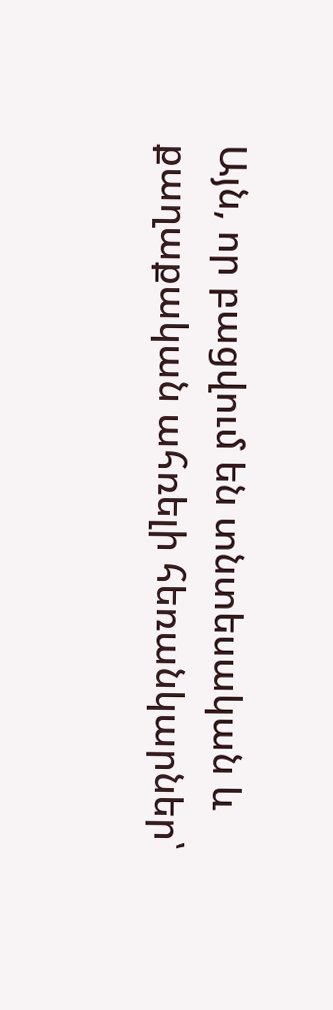Այն, որ բացվում են տնտեսական և քաղաքական ահռելի հեռանկարներ՝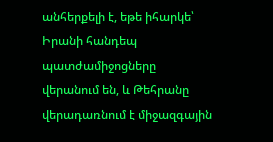անհերքելի է, եթե իհարկե՝ Իրանի հանդեպ պատժամիջոցները վերանում են, և Թեհրանը վերադառնում է միջազգային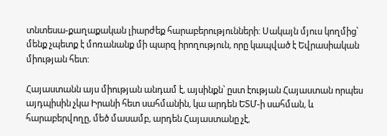տնտեսա-քաղաքական լիարժեք հարաբերությունների: Սակայն մյուս կողմից՝ մենք չպետք է մոռանանք մի պարզ իրողություն, որը կապված է Եվրասիական միության հետ:

Հայաստանն այս միության անդամ է, այսինքն՝ ըստ էության Հայաստան որպես այդպիսին չկա Իրանի հետ սահմանին, կա արդեն ԵՏՄ-ի սահման, և հարաբերվողը, մեծ մասամբ, արդեն Հայաստանը չէ,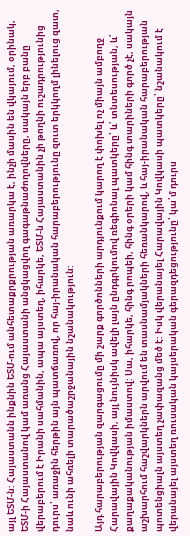այլ ԵՏՄ-ն: Հայաստանն ինքնին ԵՏՄ-ում անհետաքրքրության առարկա է, ինչի մասին են վկայում, օրինակ, ԵՏՄ-ի Հայաստանով կամ առանց Հայաստանի անցկացվող գագաթնաժողովները, սակայն երբ բանը վերաբերում է Իրանի սահմանին, ապա այստեղ, իհարկե, ԵՏՄ-ն Հայաստանին չի թողնի ուշադրությունից դուրս՝ առաջին հերթին այն պատճառով, որ հայ-իրանական հարաբերությունը զուտ երկկողմ լինելուց զատ, նաև ունի ահռելի տարածաշրջանային նշանակություն:

Այդ հարաբերության զարգացումը մի շարք գործոնների արդյունքում կարող է փոխել ոչ միայն ամբողջ Հարավային Կովկասի, այլ նույնիսկ ավելի լայն ընդգրկումով ռեգիոնալ պատկերը՝ և՛ տնտեսության, և՛ քաղաքականության իմաստով: Սա, իհարկե, հինգ րոպեի, հինգ օրերի կամ հինգ տարիների գործ չէ, սակայն աշխարհում հաշվարկներն արվում են տասնամյակների հեռանկարով, և հայ-իրանական հարաբերության պոտենցիալն այստեղ չափազանց մեծ է: Իսկ վերանայել Հարավային Կովկասի պատկերը՝ նշանակում է վերանայել այստեղ ռուսական կայսերական գերազդեցությունը՝ կա՛մ դուրս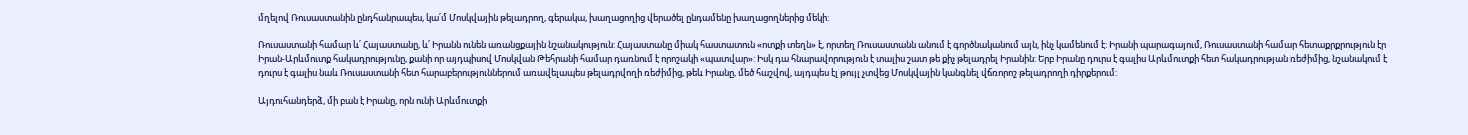մղելով Ռուսաստանին ընդհանրապես, կա՛մ Մոսկվային թելադրող, գերակա, խաղացողից վերածել ընդամենը խաղացողներից մեկի:

Ռուսաստանի համար և՛ Հայաստանը, և՛ Իրանն ունեն առանցքային նշանակություն: Հայաստանը միակ հաստատուն «ոտքի տեղն» է, որտեղ Ռուսաստանն անում է գործնականում այն, ինչ կամենում է: Իրանի պարագայում, Ռուսաստանի համար հետաքրքրություն էր Իրան-Արևմուտք հակադրությունը, քանի որ այդպիսով Մոսկվան Թեհրանի համար դառնում է որոշակի «պատվար»: Իսկ դա հնարավորություն է տալիս շատ թե քիչ թելադրել Իրանին: Երբ Իրանը դուրս է գալիս Արևմուտքի հետ հակադրության ռեժիմից, նշանակում է դուրս է գալիս նաև Ռուսաստանի հետ հարաբերություններում առավելապես թելադրվողի ռեժիմից, թեև Իրանը, մեծ հաշվով, այդպես էլ թույլ չտվեց Մոսկվային կանգնել վճռորոշ թելադրողի դիրքերում:

Այդուհանդերձ, մի բան է Իրանը, որն ունի Արևմուտքի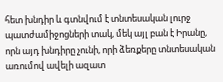հետ խնդիր և գտնվում է տնտեսական լուրջ պատժամիջոցների տակ, մեկ այլ բան է Իրանը, որն այդ խնդիրը չունի, որի ձեռքերը տնտեսական առումով ավելի ազատ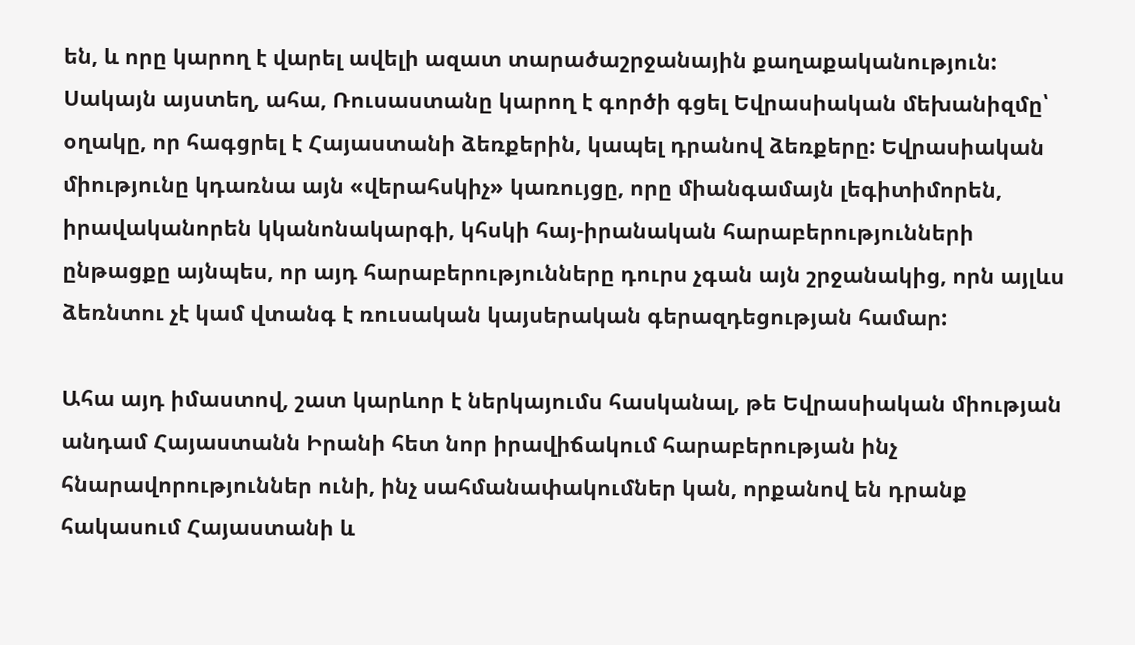են, և որը կարող է վարել ավելի ազատ տարածաշրջանային քաղաքականություն: Սակայն այստեղ, ահա, Ռուսաստանը կարող է գործի գցել Եվրասիական մեխանիզմը՝ օղակը, որ հագցրել է Հայաստանի ձեռքերին, կապել դրանով ձեռքերը: Եվրասիական միությունը կդառնա այն «վերահսկիչ» կառույցը, որը միանգամայն լեգիտիմորեն, իրավականորեն կկանոնակարգի, կհսկի հայ-իրանական հարաբերությունների ընթացքը այնպես, որ այդ հարաբերությունները դուրս չգան այն շրջանակից, որն այլևս ձեռնտու չէ կամ վտանգ է ռուսական կայսերական գերազդեցության համար:

Ահա այդ իմաստով, շատ կարևոր է ներկայումս հասկանալ, թե Եվրասիական միության անդամ Հայաստանն Իրանի հետ նոր իրավիճակում հարաբերության ինչ հնարավորություններ ունի, ինչ սահմանափակումներ կան, որքանով են դրանք հակասում Հայաստանի և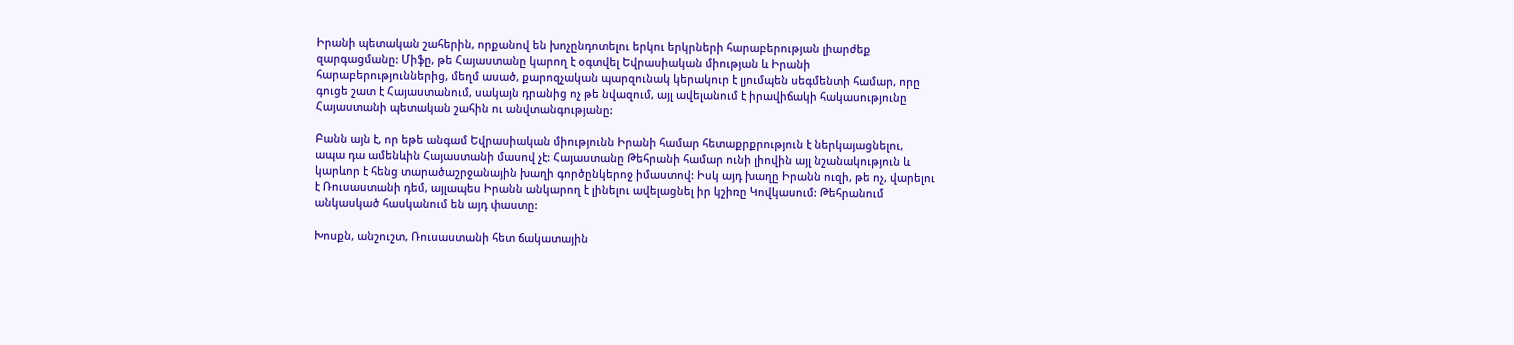Իրանի պետական շահերին, որքանով են խոչընդոտելու երկու երկրների հարաբերության լիարժեք զարգացմանը: Միֆը, թե Հայաստանը կարող է օգտվել Եվրասիական միության և Իրանի հարաբերություններից, մեղմ ասած, քարոզչական պարզունակ կերակուր է լյումպեն սեգմենտի համար, որը գուցե շատ է Հայաստանում, սակայն դրանից ոչ թե նվազում, այլ ավելանում է իրավիճակի հակասությունը Հայաստանի պետական շահին ու անվտանգությանը:

Բանն այն է, որ եթե անգամ Եվրասիական միությունն Իրանի համար հետաքրքրություն է ներկայացնելու, ապա դա ամենևին Հայաստանի մասով չէ: Հայաստանը Թեհրանի համար ունի լիովին այլ նշանակություն և կարևոր է հենց տարածաշրջանային խաղի գործընկերոջ իմաստով: Իսկ այդ խաղը Իրանն ուզի, թե ոչ, վարելու է Ռուսաստանի դեմ, այլապես Իրանն անկարող է լինելու ավելացնել իր կշիռը Կովկասում: Թեհրանում անկասկած հասկանում են այդ փաստը:

Խոսքն, անշուշտ, Ռուսաստանի հետ ճակատային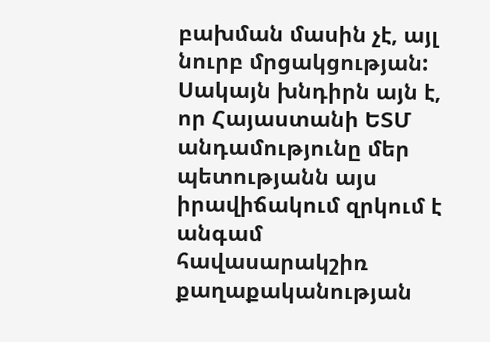բախման մասին չէ, այլ նուրբ մրցակցության: Սակայն խնդիրն այն է, որ Հայաստանի ԵՏՄ անդամությունը մեր պետությանն այս իրավիճակում զրկում է անգամ հավասարակշիռ քաղաքականության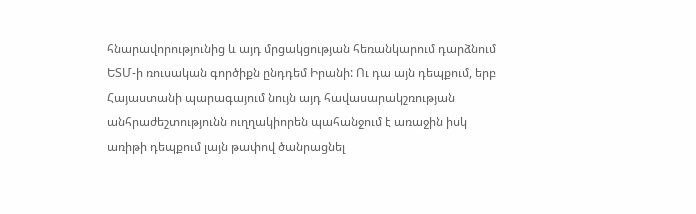հնարավորությունից և այդ մրցակցության հեռանկարում դարձնում ԵՏՄ-ի ռուսական գործիքն ընդդեմ Իրանի: Ու դա այն դեպքում, երբ Հայաստանի պարագայում նույն այդ հավասարակշռության անհրաժեշտությունն ուղղակիորեն պահանջում է առաջին իսկ առիթի դեպքում լայն թափով ծանրացնել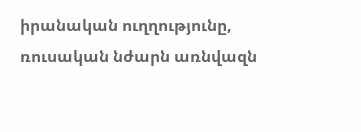իրանական ուղղությունը, ռուսական նժարն առնվազն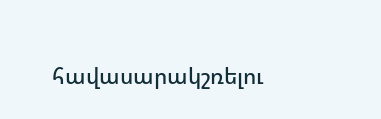հավասարակշռելու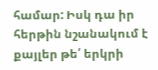համար: Իսկ դա իր հերթին նշանակում է քայլեր թե՛ երկրի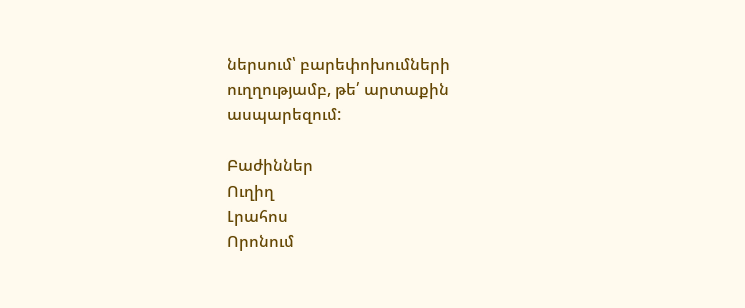ներսում՝ բարեփոխումների ուղղությամբ, թե՛ արտաքին ասպարեզում:

Բաժիններ
Ուղիղ
Լրահոս
Որոնում